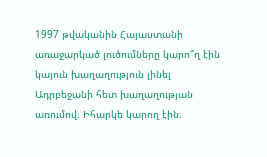1997 թվականին Հայաստանի առաջարկած լուծումները կարո՞ղ էին կայուն խաղաղություն լինել Ադրբեջանի հետ խաղաղության առումով։ Իհարկե կարող էին։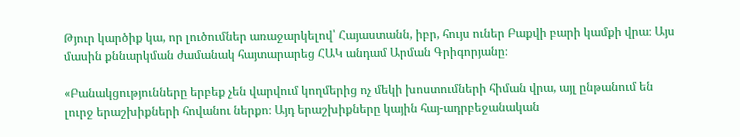Թյուր կարծիք կա, որ լուծումներ առաջարկելով՝ Հայաստանն, իբր, հույս ուներ Բաքվի բարի կամքի վրա։ Այս մասին քննարկման ժամանակ հայտարարեց ՀԱԿ անդամ Արման Գրիգորյանը։

«Բանակցությունները երբեք չեն վարվում կողմերից ոչ մեկի խոստումների հիման վրա, այլ ընթանում են լուրջ երաշխիքների հովանու ներքո։ Այդ երաշխիքները կային հայ-ադրբեջանական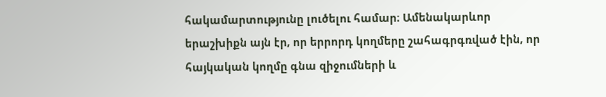հակամարտությունը լուծելու համար։ Ամենակարևոր երաշխիքն այն էր, որ երրորդ կողմերը շահագրգռված էին, որ հայկական կողմը գնա զիջումների և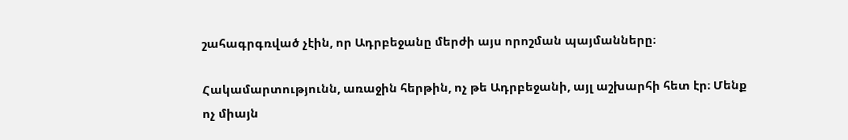շահագրգռված չէին, որ Ադրբեջանը մերժի այս որոշման պայմանները։

Հակամարտությունն, առաջին հերթին, ոչ թե Ադրբեջանի, այլ աշխարհի հետ էր։ Մենք ոչ միայն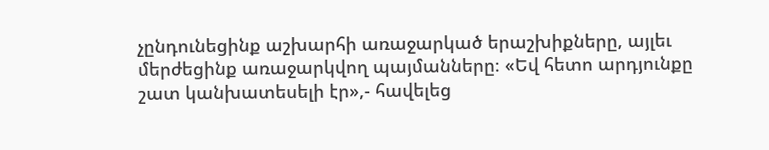չընդունեցինք աշխարհի առաջարկած երաշխիքները, այլեւ մերժեցինք առաջարկվող պայմանները։ «Եվ հետո արդյունքը շատ կանխատեսելի էր»,- հավելեց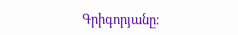Գրիգորյանը։